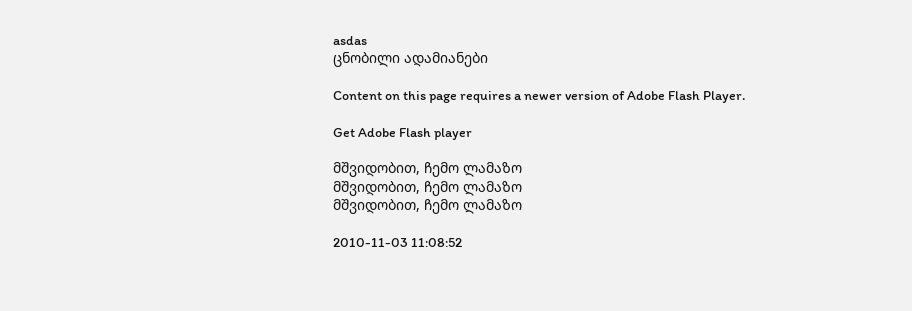asdas
ცნობილი ადამიანები

Content on this page requires a newer version of Adobe Flash Player.

Get Adobe Flash player

მშვიდობით, ჩემო ლამაზო
მშვიდობით, ჩემო ლამაზო
მშვიდობით, ჩემო ლამაზო

2010-11-03 11:08:52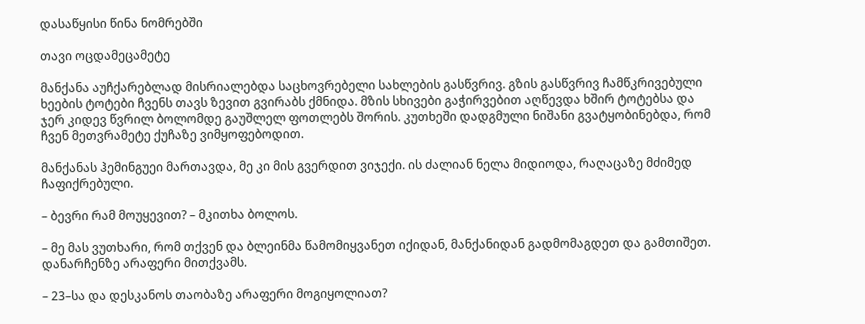დასაწყისი წინა ნომრებში

თავი ოცდამეცამეტე

მანქანა აუჩქარებლად მისრიალებდა საცხოვრებელი სახლების გასწვრივ. გზის გასწვრივ ჩამწკრივებული ხეების ტოტები ჩვენს თავს ზევით გვირაბს ქმნიდა. მზის სხივები გაჭირვებით აღწევდა ხშირ ტოტებსა და ჯერ კიდევ წვრილ ბოლომდე გაუშლელ ფოთლებს შორის. კუთხეში დადგმული ნიშანი გვატყობინებდა, რომ ჩვენ მეთვრამეტე ქუჩაზე ვიმყოფებოდით.

მანქანას ჰემინგუეი მართავდა, მე კი მის გვერდით ვიჯექი. ის ძალიან ნელა მიდიოდა, რაღაცაზე მძიმედ ჩაფიქრებული.

– ბევრი რამ მოუყევით? – მკითხა ბოლოს.

– მე მას ვუთხარი, რომ თქვენ და ბლეინმა წამომიყვანეთ იქიდან, მანქანიდან გადმომაგდეთ და გამთიშეთ. დანარჩენზე არაფერი მითქვამს.

– 23–სა და დესკანოს თაობაზე არაფერი მოგიყოლიათ?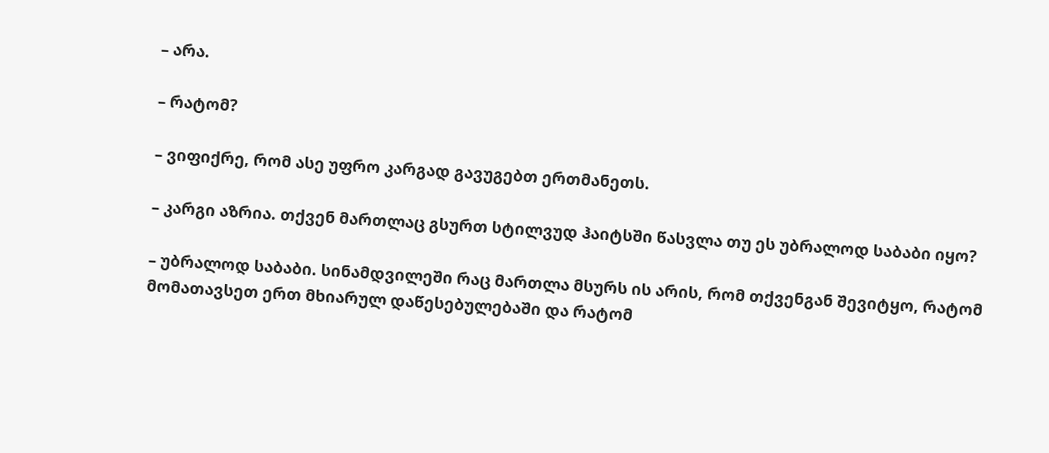– არა.

– რატომ?

– ვიფიქრე, რომ ასე უფრო კარგად გავუგებთ ერთმანეთს.

– კარგი აზრია. თქვენ მართლაც გსურთ სტილვუდ ჰაიტსში წასვლა თუ ეს უბრალოდ საბაბი იყო?

– უბრალოდ საბაბი. სინამდვილეში რაც მართლა მსურს ის არის, რომ თქვენგან შევიტყო, რატომ მომათავსეთ ერთ მხიარულ დაწესებულებაში და რატომ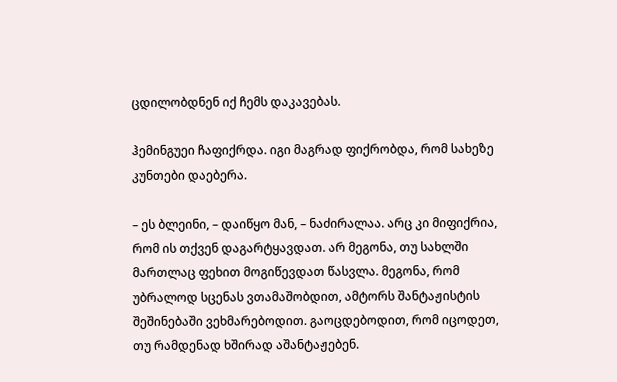ცდილობდნენ იქ ჩემს დაკავებას.

ჰემინგუეი ჩაფიქრდა. იგი მაგრად ფიქრობდა, რომ სახეზე კუნთები დაებერა.

– ეს ბლეინი, – დაიწყო მან, – ნაძირალაა. არც კი მიფიქრია, რომ ის თქვენ დაგარტყავდათ. არ მეგონა, თუ სახლში მართლაც ფეხით მოგიწევდათ წასვლა. მეგონა, რომ უბრალოდ სცენას ვთამაშობდით, ამტორს შანტაჟისტის შეშინებაში ვეხმარებოდით. გაოცდებოდით, რომ იცოდეთ, თუ რამდენად ხშირად აშანტაჟებენ.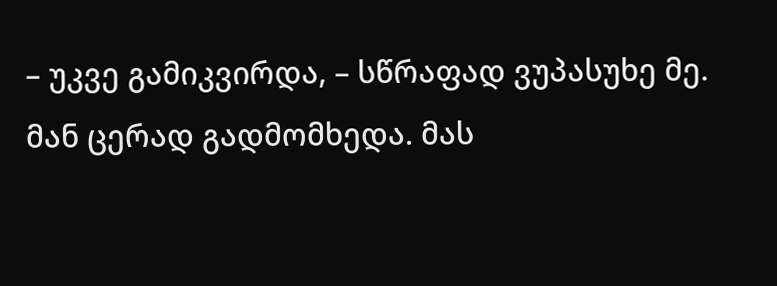– უკვე გამიკვირდა, – სწრაფად ვუპასუხე მე. მან ცერად გადმომხედა. მას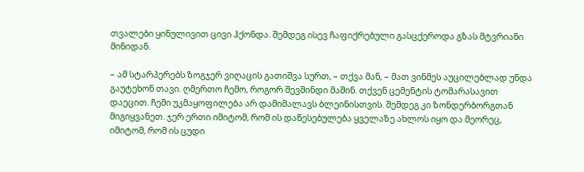თვალები ყინულივით ცივი ჰქონდა. შემდეგ ისევ ჩაფიქრებული გასცქეროდა გზას მტვრიანი მინიდან.

– ამ სტარპერებს ზოგჯერ ვიღაცის გათიშვა სურთ, – თქვა მან, – მათ ვინმეს აუცილებლად უნდა გაუტეხონ თავი. ღმერთო ჩემო, როგორ შევშინდი მაშინ. თქვენ ცემენტის ტომარასავით დაეცით. ჩემი უკმაყოფილება არ დამიმალავს ბლეინისთვის. შემდეგ კი ზონდერბორგთან მიგიყვანეთ. ჯერ ერთი იმიტომ, რომ ის დაწესებულება ყველაზე ახლოს იყო და მეორეც, იმიტომ, რომ ის ცუდი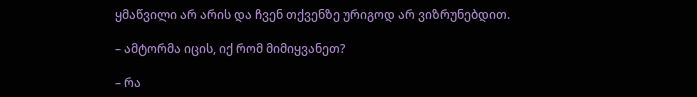ყმაწვილი არ არის და ჩვენ თქვენზე ურიგოდ არ ვიზრუნებდით.

– ამტორმა იცის, იქ რომ მიმიყვანეთ?

– რა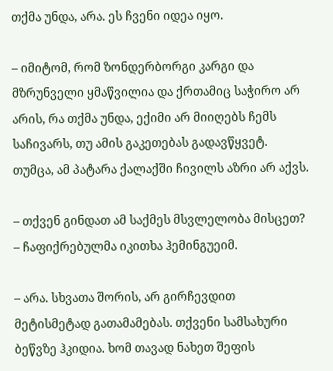თქმა უნდა, არა. ეს ჩვენი იდეა იყო.

– იმიტომ, რომ ზონდერბორგი კარგი და მზრუნველი ყმაწვილია და ქრთამიც საჭირო არ არის, რა თქმა უნდა, ექიმი არ მიიღებს ჩემს საჩივარს, თუ ამის გაკეთებას გადავწყვეტ. თუმცა, ამ პატარა ქალაქში ჩივილს აზრი არ აქვს.

– თქვენ გინდათ ამ საქმეს მსვლელობა მისცეთ? – ჩაფიქრებულმა იკითხა ჰემინგუეიმ.

– არა. სხვათა შორის, არ გირჩევდით მეტისმეტად გათამამებას. თქვენი სამსახური ბეწვზე ჰკიდია. ხომ თავად ნახეთ შეფის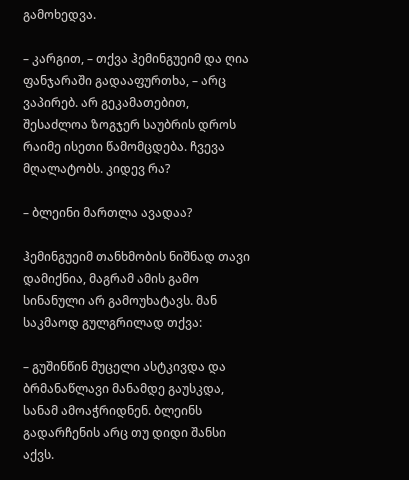გამოხედვა.

– კარგით, – თქვა ჰემინგუეიმ და ღია ფანჯარაში გადააფურთხა, – არც ვაპირებ. არ გეკამათებით, შესაძლოა ზოგჯერ საუბრის დროს რაიმე ისეთი წამომცდება. ჩვევა მღალატობს. კიდევ რა?

– ბლეინი მართლა ავადაა?

ჰემინგუეიმ თანხმობის ნიშნად თავი დამიქნია, მაგრამ ამის გამო სინანული არ გამოუხატავს. მან საკმაოდ გულგრილად თქვა:

– გუშინწინ მუცელი ასტკივდა და ბრმანაწლავი მანამდე გაუსკდა, სანამ ამოაჭრიდნენ. ბლეინს გადარჩენის არც თუ დიდი შანსი აქვს.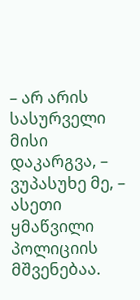– არ არის სასურველი მისი დაკარგვა, – ვუპასუხე მე, – ასეთი ყმაწვილი პოლიციის მშვენებაა.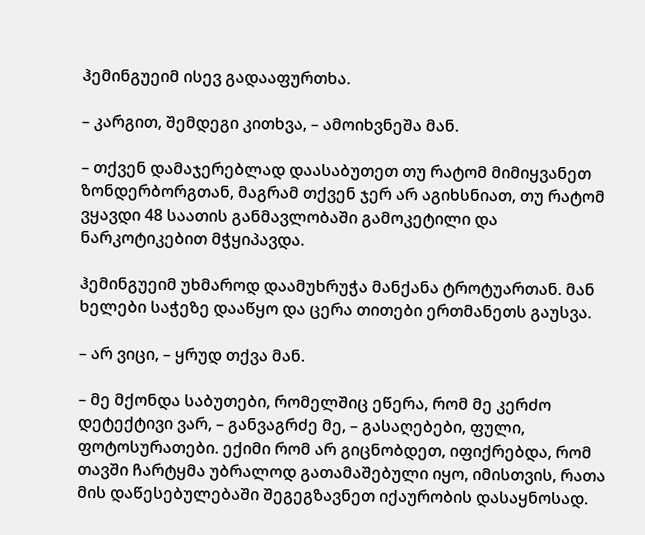ჰემინგუეიმ ისევ გადააფურთხა.

– კარგით, შემდეგი კითხვა, – ამოიხვნეშა მან.

– თქვენ დამაჯერებლად დაასაბუთეთ თუ რატომ მიმიყვანეთ ზონდერბორგთან, მაგრამ თქვენ ჯერ არ აგიხსნიათ, თუ რატომ ვყავდი 48 საათის განმავლობაში გამოკეტილი და ნარკოტიკებით მჭყიპავდა.

ჰემინგუეიმ უხმაროდ დაამუხრუჭა მანქანა ტროტუართან. მან ხელები საჭეზე დააწყო და ცერა თითები ერთმანეთს გაუსვა.

– არ ვიცი, – ყრუდ თქვა მან.

– მე მქონდა საბუთები, რომელშიც ეწერა, რომ მე კერძო დეტექტივი ვარ, – განვაგრძე მე, – გასაღებები, ფული, ფოტოსურათები. ექიმი რომ არ გიცნობდეთ, იფიქრებდა, რომ თავში ჩარტყმა უბრალოდ გათამაშებული იყო, იმისთვის, რათა მის დაწესებულებაში შეგეგზავნეთ იქაურობის დასაყნოსად.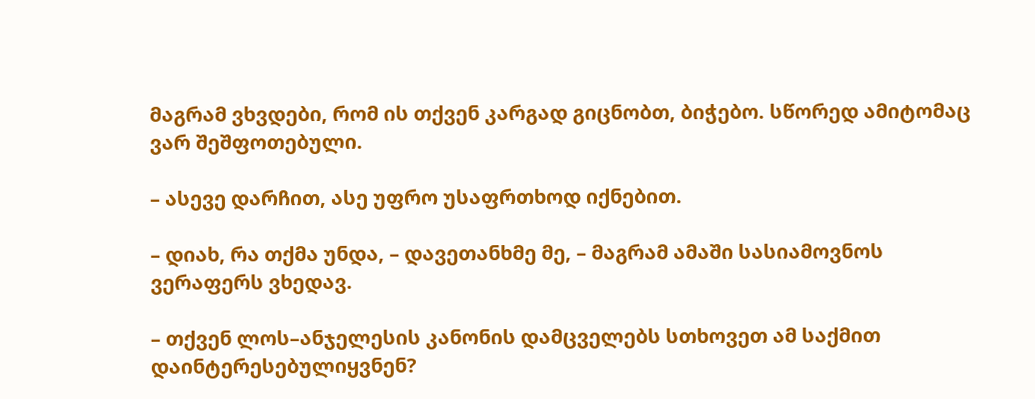მაგრამ ვხვდები, რომ ის თქვენ კარგად გიცნობთ, ბიჭებო. სწორედ ამიტომაც ვარ შეშფოთებული.

– ასევე დარჩით, ასე უფრო უსაფრთხოდ იქნებით.

– დიახ, რა თქმა უნდა, – დავეთანხმე მე, – მაგრამ ამაში სასიამოვნოს ვერაფერს ვხედავ.

– თქვენ ლოს–ანჯელესის კანონის დამცველებს სთხოვეთ ამ საქმით დაინტერესებულიყვნენ?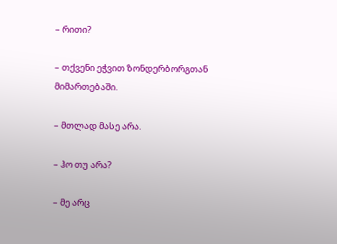– რითი?

– თქვენი ეჭვით ზონდერბორგთან მიმართებაში.

– მთლად მასე არა.

– ჰო თუ არა?

– მე არც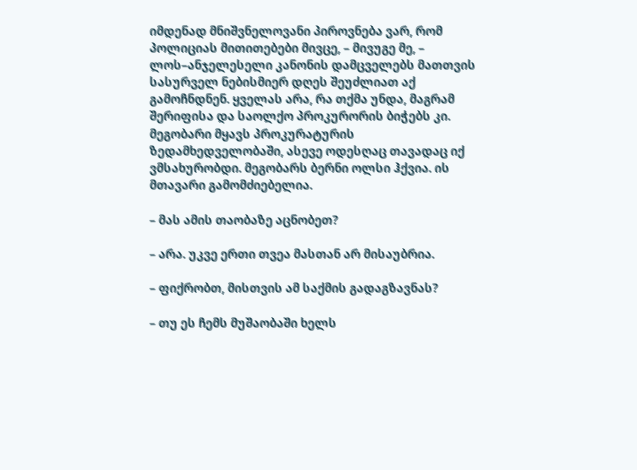იმდენად მნიშვნელოვანი პიროვნება ვარ, რომ პოლიციას მითითებები მივცე, – მივუგე მე, – ლოს–ანჯელესელი კანონის დამცველებს მათთვის სასურველ ნებისმიერ დღეს შეუძლიათ აქ გამოჩნდნენ. ყველას არა, რა თქმა უნდა, მაგრამ შერიფისა და საოლქო პროკურორის ბიჭებს კი. მეგობარი მყავს პროკურატურის ზედამხედველობაში, ასევე ოდესღაც თავადაც იქ ვმსახურობდი. მეგობარს ბერნი ოლსი ჰქვია. ის მთავარი გამომძიებელია.

– მას ამის თაობაზე აცნობეთ?

– არა. უკვე ერთი თვეა მასთან არ მისაუბრია.

– ფიქრობთ, მისთვის ამ საქმის გადაგზავნას?

– თუ ეს ჩემს მუშაობაში ხელს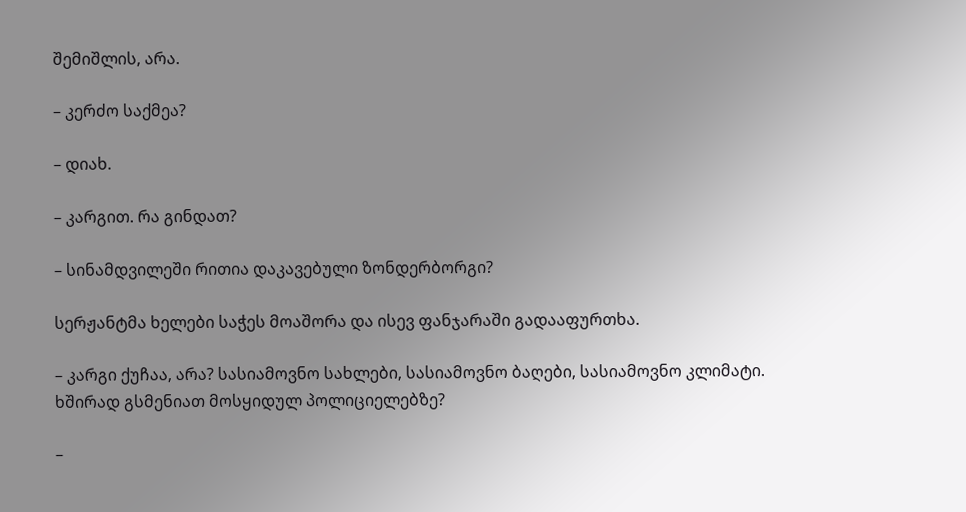შემიშლის, არა.

– კერძო საქმეა?

– დიახ.

– კარგით. რა გინდათ?

– სინამდვილეში რითია დაკავებული ზონდერბორგი?

სერჟანტმა ხელები საჭეს მოაშორა და ისევ ფანჯარაში გადააფურთხა.

– კარგი ქუჩაა, არა? სასიამოვნო სახლები, სასიამოვნო ბაღები, სასიამოვნო კლიმატი. ხშირად გსმენიათ მოსყიდულ პოლიციელებზე?

–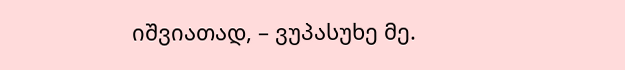იშვიათად, – ვუპასუხე მე.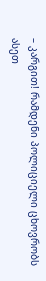– კარგით! რამდენი პოლიციელი ცხოვრობს ასეთ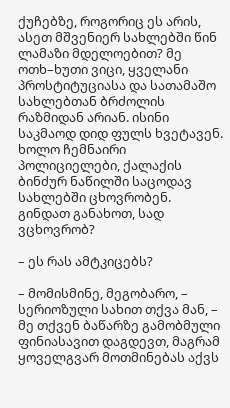ქუჩებზე, როგორიც ეს არის, ასეთ მშვენიერ სახლებში წინ ლამაზი მდელოებით? მე ოთხ–ხუთი ვიცი, ყველანი პროსტიტუციასა და სათამაშო სახლებთან ბრძოლის რაზმიდან არიან. ისინი საკმაოდ დიდ ფულს ხვეტავენ. ხოლო ჩემნაირი პოლიციელები, ქალაქის ბინძურ ნაწილში საცოდავ სახლებში ცხოვრობენ. გინდათ განახოთ, სად ვცხოვრობ?

– ეს რას ამტკიცებს?

– მომისმინე, მეგობარო, – სერიოზული სახით თქვა მან, – მე თქვენ ბაწარზე გამობმული ფინიასავით დაგდევთ, მაგრამ ყოველგვარ მოთმინებას აქვს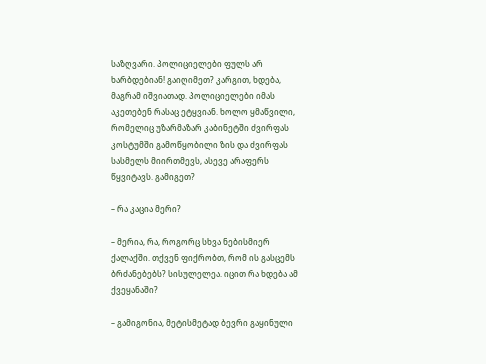საზღვარი. პოლიციელები ფულს არ ხარბდებიან! გაიღიმეთ? კარგით, ხდება, მაგრამ იშვიათად. პოლიციელები იმას აკეთებენ რასაც ეტყვიან. ხოლო ყმაწვილი, რომელიც უზარმაზარ კაბინეტში ძვირფას კოსტუმში გამოწყობილი ზის და ძვირფას სასმელს მიირთმევს, ასევე არაფერს წყვიტავს. გამიგეთ?

– რა კაცია მერი?

– მერია, რა, როგორც სხვა ნებისმიერ ქალაქში. თქვენ ფიქრობთ, რომ ის გასცემს ბრძანებებს? სისულელეა. იცით რა ხდება ამ ქვეყანაში?

– გამიგონია, მეტისმეტად ბევრი გაყინული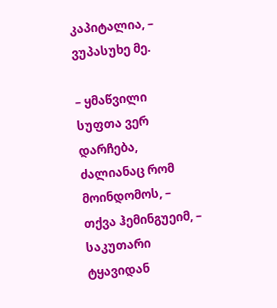კაპიტალია, – ვუპასუხე მე.

– ყმაწვილი სუფთა ვერ დარჩება, ძალიანაც რომ მოინდომოს, – თქვა ჰემინგუეიმ, – საკუთარი ტყავიდან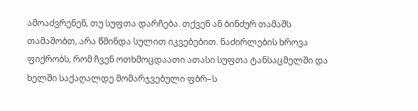ამოაძვრენენ, თუ სუფთა დარჩება. თქვენ ან ბინძურ თამაშს თამაშობთ, არა წმინდა სულით იკვებებით. ნაძირლების ხროვა ფიქრობს, რომ ჩვენ ოთხმოცდაათი ათასი სუფთა ტანსაცმელში და ხელში საქაღალდე მომარჯვებული ფბრ–ს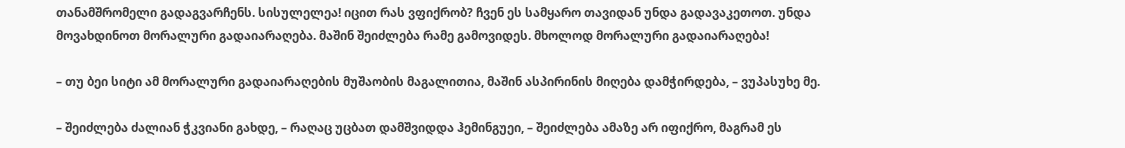თანამშრომელი გადაგვარჩენს. სისულელეა! იცით რას ვფიქრობ? ჩვენ ეს სამყარო თავიდან უნდა გადავაკეთოთ. უნდა მოვახდინოთ მორალური გადაიარაღება. მაშინ შეიძლება რამე გამოვიდეს. მხოლოდ მორალური გადაიარაღება!

– თუ ბეი სიტი ამ მორალური გადაიარაღების მუშაობის მაგალითია, მაშინ ასპირინის მიღება დამჭირდება, – ვუპასუხე მე.

– შეიძლება ძალიან ჭკვიანი გახდე, – რაღაც უცბათ დამშვიდდა ჰემინგუეი, – შეიძლება ამაზე არ იფიქრო, მაგრამ ეს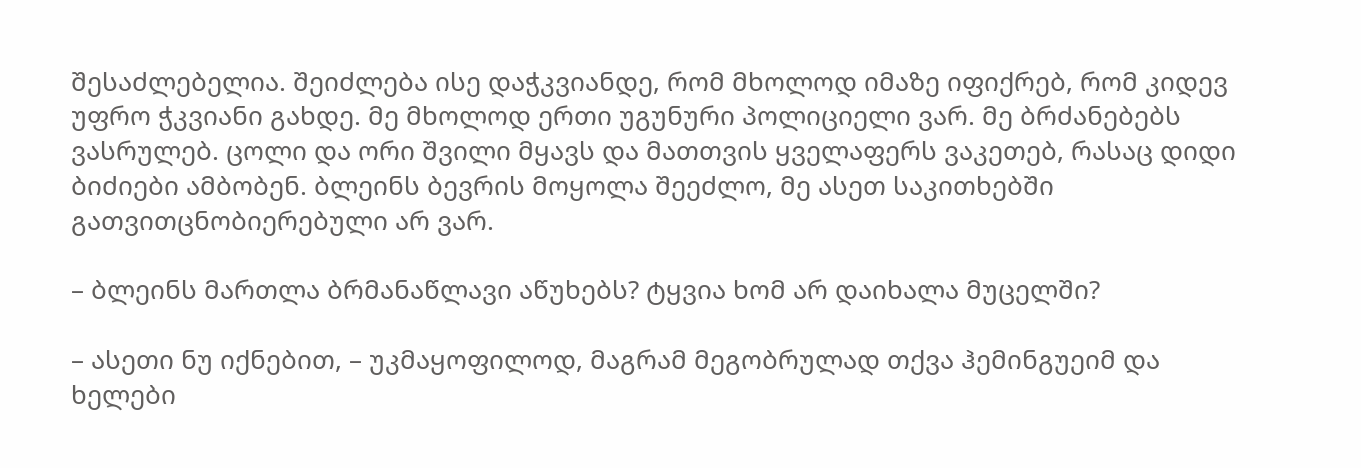შესაძლებელია. შეიძლება ისე დაჭკვიანდე, რომ მხოლოდ იმაზე იფიქრებ, რომ კიდევ უფრო ჭკვიანი გახდე. მე მხოლოდ ერთი უგუნური პოლიციელი ვარ. მე ბრძანებებს ვასრულებ. ცოლი და ორი შვილი მყავს და მათთვის ყველაფერს ვაკეთებ, რასაც დიდი ბიძიები ამბობენ. ბლეინს ბევრის მოყოლა შეეძლო, მე ასეთ საკითხებში გათვითცნობიერებული არ ვარ.

– ბლეინს მართლა ბრმანაწლავი აწუხებს? ტყვია ხომ არ დაიხალა მუცელში?

– ასეთი ნუ იქნებით, – უკმაყოფილოდ, მაგრამ მეგობრულად თქვა ჰემინგუეიმ და ხელები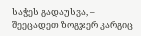საჭეს გადაუსვა, – შეეცადეთ ზოგჯერ კარგიც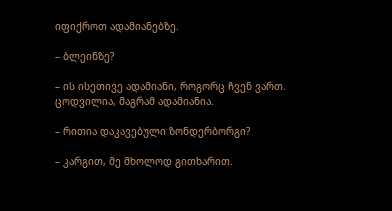იფიქროთ ადამიანებზე.

– ბლეინზე?

– ის ისეთივე ადამიანი, როგორც ჩვენ ვართ. ცოდვილია, მაგრამ ადამიანია.

– რითია დაკავებული ზონდერბორგი?

– კარგით, მე მხოლოდ გითხარით.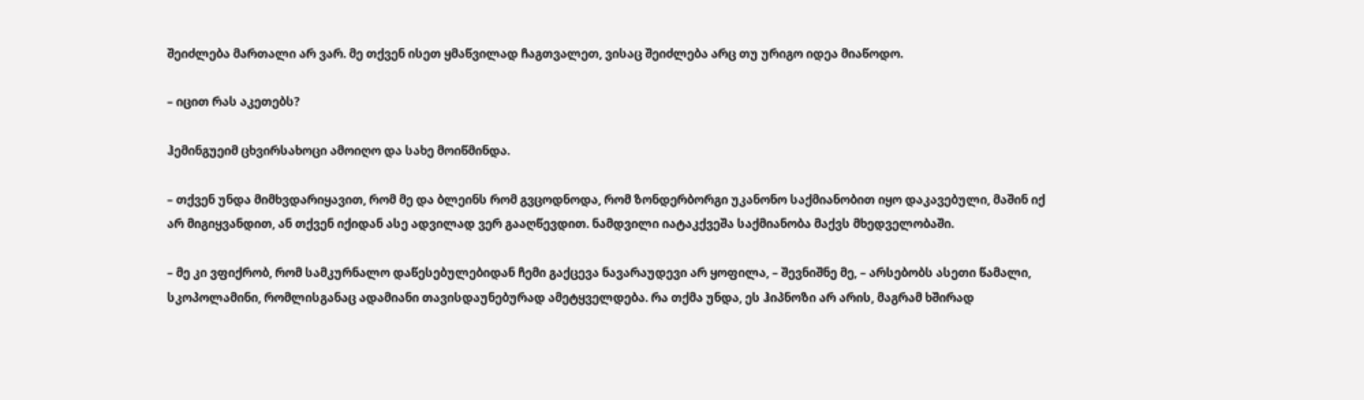შეიძლება მართალი არ ვარ. მე თქვენ ისეთ ყმაწვილად ჩაგთვალეთ, ვისაც შეიძლება არც თუ ურიგო იდეა მიაწოდო.

– იცით რას აკეთებს?

ჰემინგუეიმ ცხვირსახოცი ამოიღო და სახე მოიწმინდა.

– თქვენ უნდა მიმხვდარიყავით, რომ მე და ბლეინს რომ გვცოდნოდა, რომ ზონდერბორგი უკანონო საქმიანობით იყო დაკავებული, მაშინ იქ არ მიგიყვანდით, ან თქვენ იქიდან ასე ადვილად ვერ გააღწევდით. ნამდვილი იატაკქვეშა საქმიანობა მაქვს მხედველობაში.

– მე კი ვფიქრობ, რომ სამკურნალო დაწესებულებიდან ჩემი გაქცევა ნავარაუდევი არ ყოფილა, – შევნიშნე მე, – არსებობს ასეთი წამალი, სკოპოლამინი, რომლისგანაც ადამიანი თავისდაუნებურად ამეტყველდება. რა თქმა უნდა, ეს ჰიპნოზი არ არის, მაგრამ ხშირად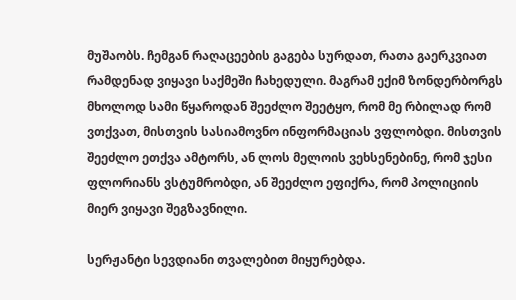მუშაობს. ჩემგან რაღაცეების გაგება სურდათ, რათა გაერკვიათ რამდენად ვიყავი საქმეში ჩახედული. მაგრამ ექიმ ზონდერბორგს მხოლოდ სამი წყაროდან შეეძლო შეეტყო, რომ მე რბილად რომ ვთქვათ, მისთვის სასიამოვნო ინფორმაციას ვფლობდი. მისთვის შეეძლო ეთქვა ამტორს, ან ლოს მელოის ვეხსენებინე, რომ ჯესი ფლორიანს ვსტუმრობდი, ან შეეძლო ეფიქრა, რომ პოლიციის მიერ ვიყავი შეგზავნილი.

სერჟანტი სევდიანი თვალებით მიყურებდა.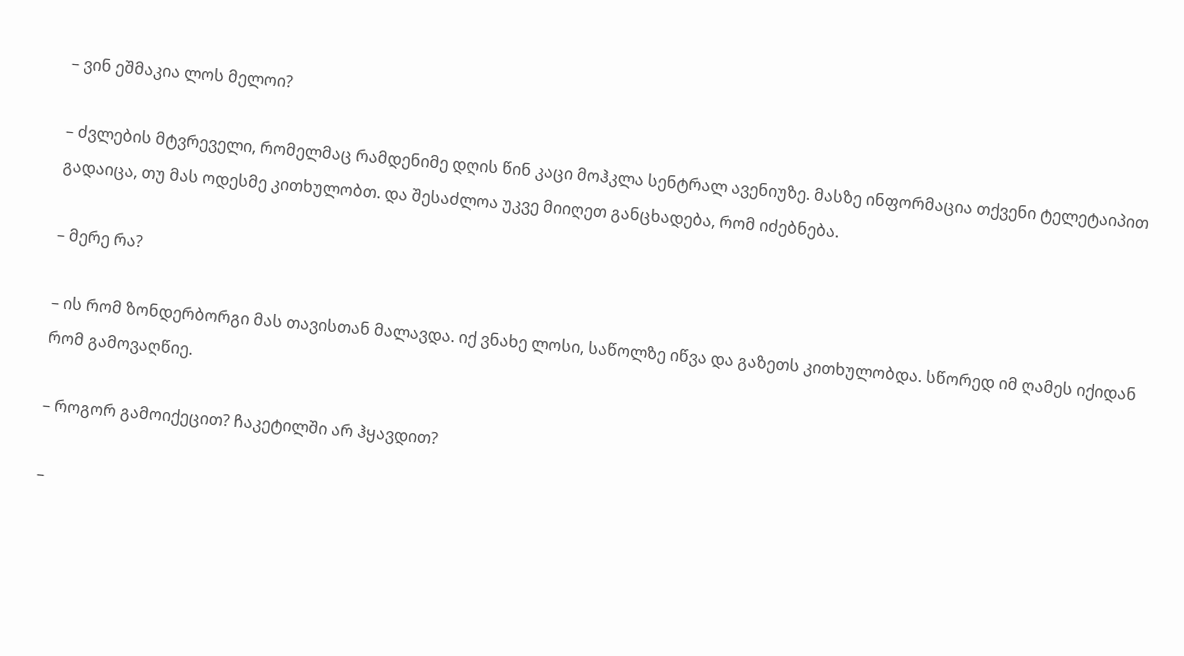– ვინ ეშმაკია ლოს მელოი?

– ძვლების მტვრეველი, რომელმაც რამდენიმე დღის წინ კაცი მოჰკლა სენტრალ ავენიუზე. მასზე ინფორმაცია თქვენი ტელეტაიპით გადაიცა, თუ მას ოდესმე კითხულობთ. და შესაძლოა უკვე მიიღეთ განცხადება, რომ იძებნება.

– მერე რა?

– ის რომ ზონდერბორგი მას თავისთან მალავდა. იქ ვნახე ლოსი, საწოლზე იწვა და გაზეთს კითხულობდა. სწორედ იმ ღამეს იქიდან რომ გამოვაღწიე.

– როგორ გამოიქეცით? ჩაკეტილში არ ჰყავდით?

–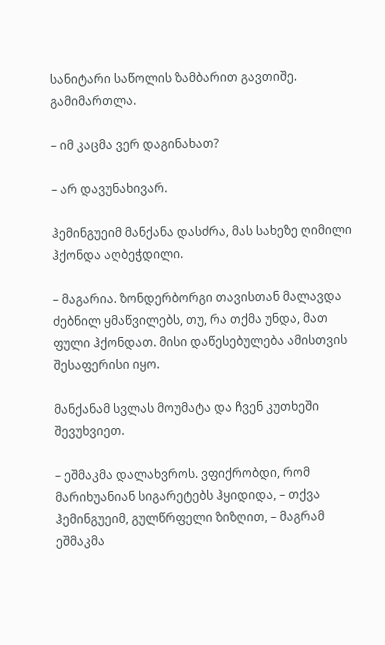სანიტარი საწოლის ზამბარით გავთიშე. გამიმართლა.

– იმ კაცმა ვერ დაგინახათ?

– არ დავუნახივარ.

ჰემინგუეიმ მანქანა დასძრა, მას სახეზე ღიმილი ჰქონდა აღბეჭდილი.

– მაგარია. ზონდერბორგი თავისთან მალავდა ძებნილ ყმაწვილებს, თუ, რა თქმა უნდა, მათ ფული ჰქონდათ. მისი დაწესებულება ამისთვის შესაფერისი იყო.

მანქანამ სვლას მოუმატა და ჩვენ კუთხეში შევუხვიეთ.

– ეშმაკმა დალახვროს. ვფიქრობდი, რომ მარიხუანიან სიგარეტებს ჰყიდიდა, – თქვა ჰემინგუეიმ, გულწრფელი ზიზღით, – მაგრამ ეშმაკმა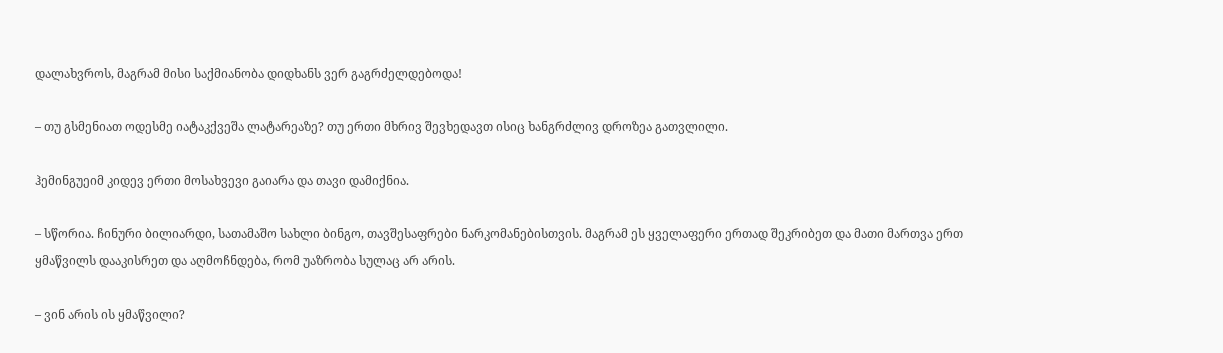დალახვროს, მაგრამ მისი საქმიანობა დიდხანს ვერ გაგრძელდებოდა!

– თუ გსმენიათ ოდესმე იატაკქვეშა ლატარეაზე? თუ ერთი მხრივ შევხედავთ ისიც ხანგრძლივ დროზეა გათვლილი.

ჰემინგუეიმ კიდევ ერთი მოსახვევი გაიარა და თავი დამიქნია.

– სწორია. ჩინური ბილიარდი, სათამაშო სახლი ბინგო, თავშესაფრები ნარკომანებისთვის. მაგრამ ეს ყველაფერი ერთად შეკრიბეთ და მათი მართვა ერთ ყმაწვილს დააკისრეთ და აღმოჩნდება, რომ უაზრობა სულაც არ არის.

– ვინ არის ის ყმაწვილი?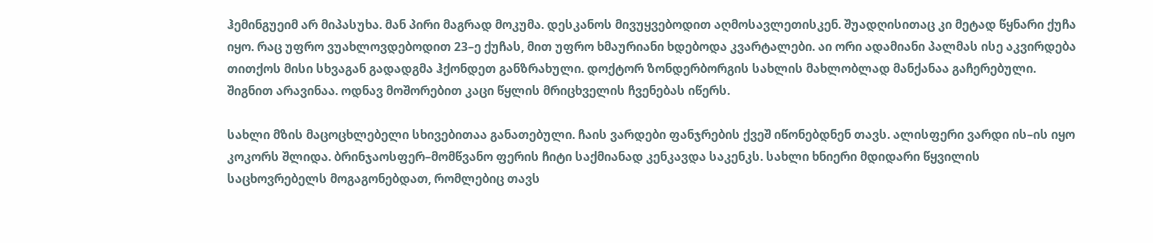ჰემინგუეიმ არ მიპასუხა. მან პირი მაგრად მოკუმა. დესკანოს მივუყვებოდით აღმოსავლეთისკენ. შუადღისითაც კი მეტად წყნარი ქუჩა იყო. რაც უფრო ვუახლოვდებოდით 23–ე ქუჩას, მით უფრო ხმაურიანი ხდებოდა კვარტალები. აი ორი ადამიანი პალმას ისე აკვირდება თითქოს მისი სხვაგან გადადგმა ჰქონდეთ განზრახული. დოქტორ ზონდერბორგის სახლის მახლობლად მანქანაა გაჩერებული. შიგნით არავინაა. ოდნავ მოშორებით კაცი წყლის მრიცხველის ჩვენებას იწერს.

სახლი მზის მაცოცხლებელი სხივებითაა განათებული. ჩაის ვარდები ფანჯრების ქვეშ იწონებდნენ თავს. ალისფერი ვარდი ის–ის იყო კოკორს შლიდა. ბრინჯაოსფერ–მომწვანო ფერის ჩიტი საქმიანად კენკავდა საკენკს. სახლი ხნიერი მდიდარი წყვილის საცხოვრებელს მოგაგონებდათ, რომლებიც თავს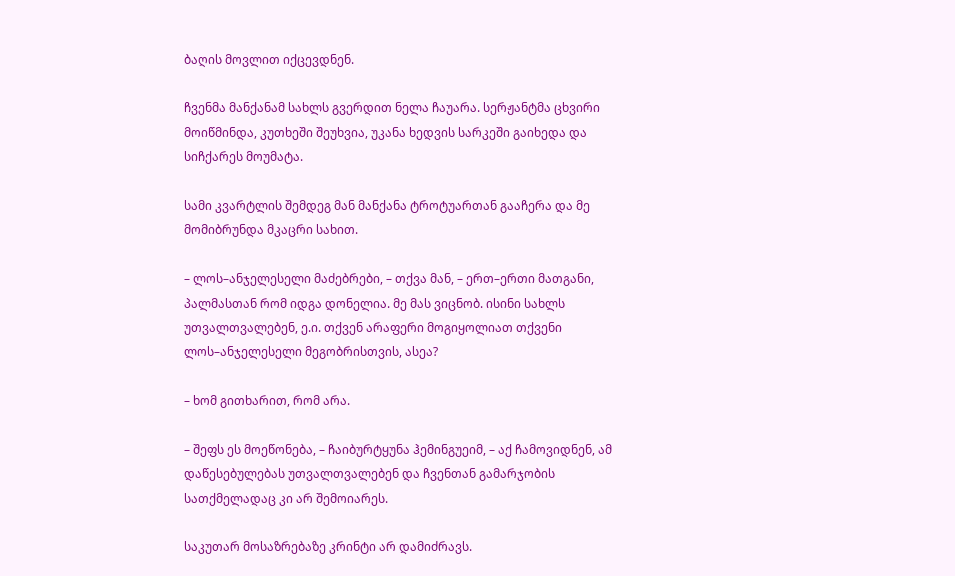ბაღის მოვლით იქცევდნენ.

ჩვენმა მანქანამ სახლს გვერდით ნელა ჩაუარა. სერჟანტმა ცხვირი მოიწმინდა, კუთხეში შეუხვია, უკანა ხედვის სარკეში გაიხედა და სიჩქარეს მოუმატა.

სამი კვარტლის შემდეგ მან მანქანა ტროტუართან გააჩერა და მე მომიბრუნდა მკაცრი სახით.

– ლოს–ანჯელესელი მაძებრები, – თქვა მან, – ერთ–ერთი მათგანი, პალმასთან რომ იდგა დონელია. მე მას ვიცნობ. ისინი სახლს უთვალთვალებენ, ე.ი. თქვენ არაფერი მოგიყოლიათ თქვენი ლოს–ანჯელესელი მეგობრისთვის, ასეა?

– ხომ გითხარით, რომ არა.

– შეფს ეს მოეწონება, – ჩაიბურტყუნა ჰემინგუეიმ, – აქ ჩამოვიდნენ, ამ დაწესებულებას უთვალთვალებენ და ჩვენთან გამარჯობის სათქმელადაც კი არ შემოიარეს.

საკუთარ მოსაზრებაზე კრინტი არ დამიძრავს.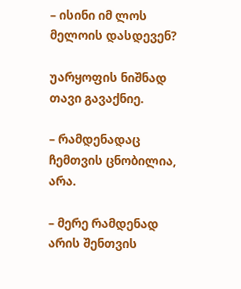– ისინი იმ ლოს მელოის დასდევენ?

უარყოფის ნიშნად თავი გავაქნიე.

– რამდენადაც ჩემთვის ცნობილია, არა.

– მერე რამდენად არის შენთვის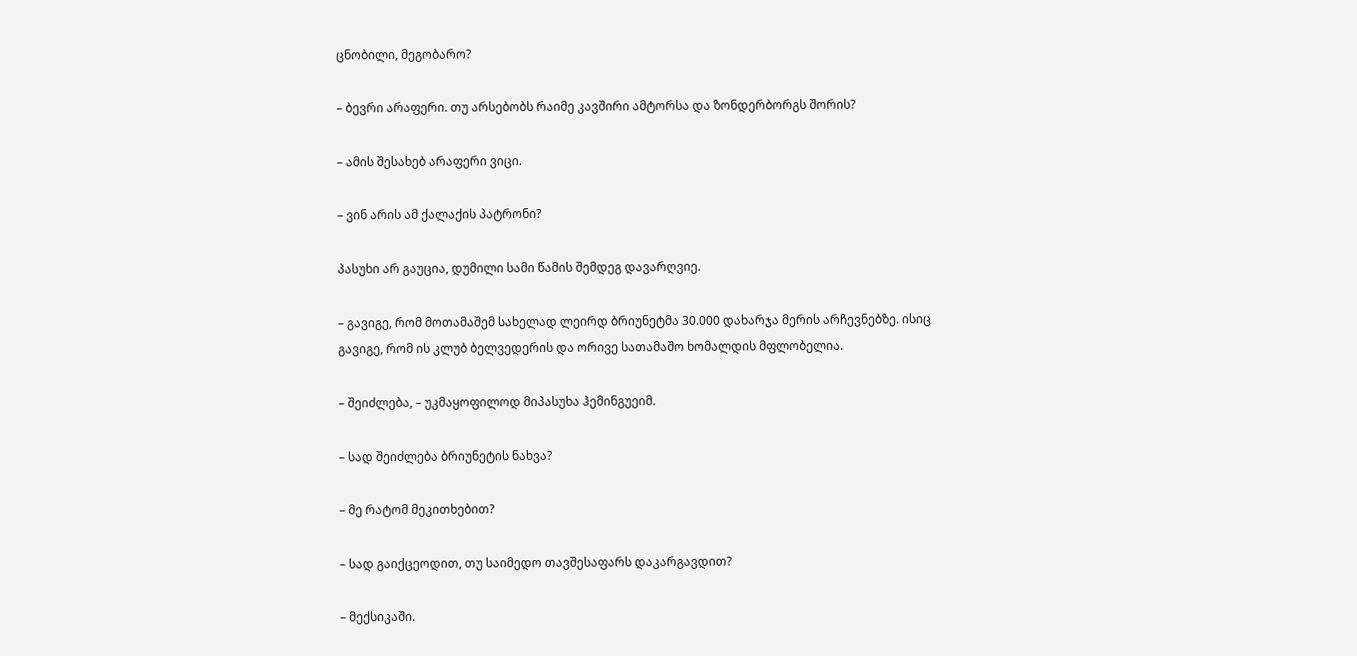ცნობილი, მეგობარო?

– ბევრი არაფერი. თუ არსებობს რაიმე კავშირი ამტორსა და ზონდერბორგს შორის?

– ამის შესახებ არაფერი ვიცი.

– ვინ არის ამ ქალაქის პატრონი?

პასუხი არ გაუცია, დუმილი სამი წამის შემდეგ დავარღვიე.

– გავიგე, რომ მოთამაშემ სახელად ლეირდ ბრიუნეტმა 30.000 დახარჯა მერის არჩევნებზე. ისიც გავიგე, რომ ის კლუბ ბელვედერის და ორივე სათამაშო ხომალდის მფლობელია.

– შეიძლება, – უკმაყოფილოდ მიპასუხა ჰემინგუეიმ.

– სად შეიძლება ბრიუნეტის ნახვა?

– მე რატომ მეკითხებით?

– სად გაიქცეოდით, თუ საიმედო თავშესაფარს დაკარგავდით?

– მექსიკაში.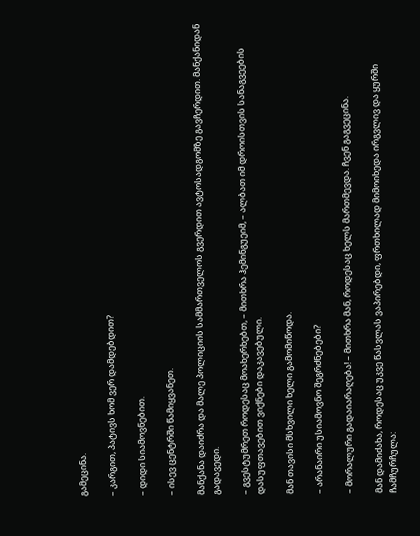გამეცინა.

– კარგით, პატივს ხომ ვერ დამდებდით?

– დიდი სიამოვნებით.

– ისევ ცენტრში წამიყვანეთ.

მანქანა დაიძრა და მალე პოლიციის სამმართველოს გვერდით ავტოსადგომზე გავჩერდით. მანქანიდან გადავედი.

– გვესტუმრეთ როდესაც მოახერხებთ, – მითხრა ჰემინგუეიმ, – ალბათ იმ დროისთვის სანაგვეების დასუფთავებით ვიქნები დაკავებული.

მან თავისი მსხვილი ხელი გამომიწოდა.

– არანაირი უსიამოვნო შეგრძნებები?

– მორალური გადაიარაღება! – მითხრა მან, როდესაც ხელს მართმევდა. ჩვენ გაგვეცინა.

მან დამიძახა, როდესაც უკვე წასვლას ვაპირებდი, ფრთხილად მიმოიხედა ირგვლივ და ყურში ჩამჩურჩულა: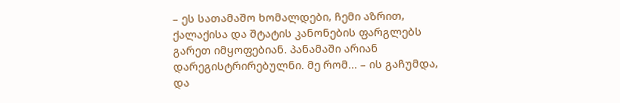– ეს სათამაშო ხომალდები, ჩემი აზრით, ქალაქისა და შტატის კანონების ფარგლებს გარეთ იმყოფებიან. პანამაში არიან დარეგისტრირებულნი. მე რომ... – ის გაჩუმდა, და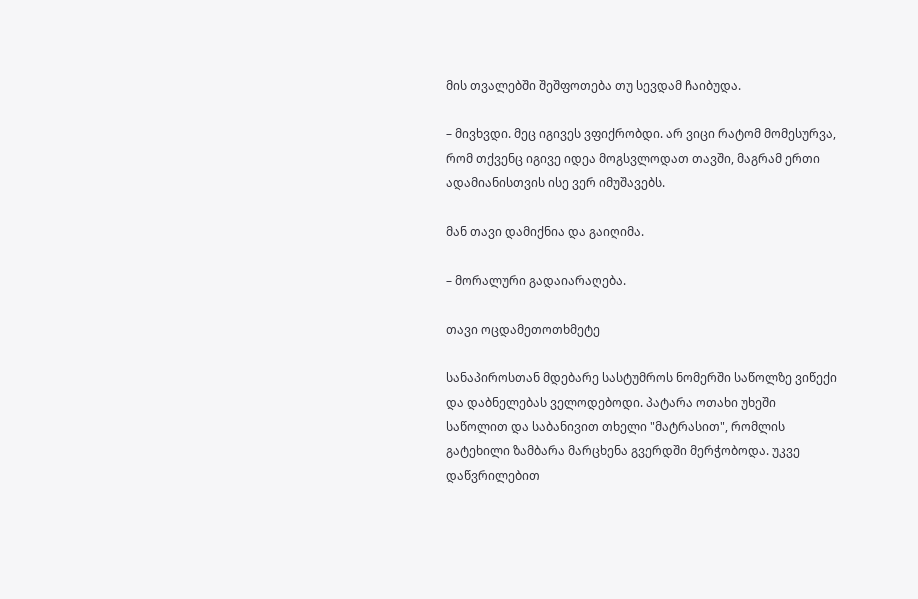მის თვალებში შეშფოთება თუ სევდამ ჩაიბუდა.

– მივხვდი. მეც იგივეს ვფიქრობდი. არ ვიცი რატომ მომესურვა, რომ თქვენც იგივე იდეა მოგსვლოდათ თავში, მაგრამ ერთი ადამიანისთვის ისე ვერ იმუშავებს.

მან თავი დამიქნია და გაიღიმა.

– მორალური გადაიარაღება.

თავი ოცდამეთოთხმეტე

სანაპიროსთან მდებარე სასტუმროს ნომერში საწოლზე ვიწექი და დაბნელებას ველოდებოდი. პატარა ოთახი უხეში საწოლით და საბანივით თხელი "მატრასით", რომლის გატეხილი ზამბარა მარცხენა გვერდში მერჭობოდა. უკვე დაწვრილებით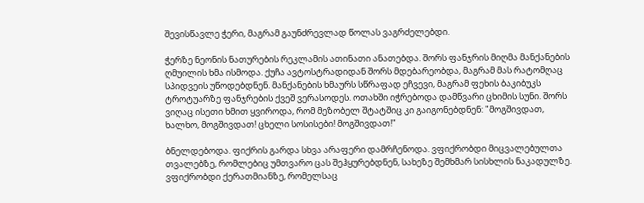შევისწავლე ჭერი, მაგრამ გაუნძრევლად წოლას ვაგრძელებდი.

ჭერზე ნეონის ნათურების რეკლამის ათინათი ანათებდა. შორს ფანჯრის მიღმა მანქანების ღმუილის ხმა ისმოდა. ქუჩა ავტოსტრადიდან შორს მდებარეობდა, მაგრამ მას რატომღაც სპიდვეის უწოდებდნენ. მანქანების ხმაურს სწრაფად ეჩვევი, მაგრამ ფეხის ბაკიბუკს ტროტუარზე ფანჯრების ქვეშ ვერასოდეს. ოთახში იჭრებოდა დამწვარი ცხიმის სუნი. შორს ვიღაც ისეთი ხმით ყვიროდა, რომ მეზობელ შტატშიც კი გაიგონებდნენ: "მოგშივდათ, ხალხო, მოგშივდათ! ცხელი სოსისები! მოგშივდათ!"

ბნელდებოდა. ფიქრის გარდა სხვა არაფერი დამრჩენოდა. ვფიქრობდი მიცვალებულთა თვალებზე, რომლებიც უმთვარო ცას შეჰყურებდნენ, სახეზე შემხმარ სისხლის ნაკადულზე. ვფიქრობდი ქერათმიანზე, რომელსაც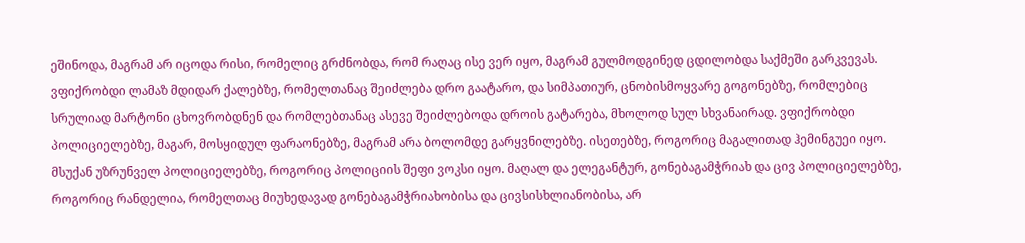ეშინოდა, მაგრამ არ იცოდა რისი, რომელიც გრძნობდა, რომ რაღაც ისე ვერ იყო, მაგრამ გულმოდგინედ ცდილობდა საქმეში გარკვევას. ვფიქრობდი ლამაზ მდიდარ ქალებზე, რომელთანაც შეიძლება დრო გაატარო, და სიმპათიურ, ცნობისმოყვარე გოგონებზე, რომლებიც სრულიად მარტონი ცხოვრობდნენ და რომლებთანაც ასევე შეიძლებოდა დროის გატარება, მხოლოდ სულ სხვანაირად. ვფიქრობდი პოლიციელებზე, მაგარ, მოსყიდულ ფარაონებზე, მაგრამ არა ბოლომდე გარყვნილებზე. ისეთებზე, როგორიც მაგალითად ჰემინგუეი იყო. მსუქან უზრუნველ პოლიციელებზე, როგორიც პოლიციის შეფი ვოკსი იყო. მაღალ და ელეგანტურ, გონებაგამჭრიახ და ცივ პოლიციელებზე, როგორიც რანდელია, რომელთაც მიუხედავად გონებაგამჭრიახობისა და ცივსისხლიანობისა, არ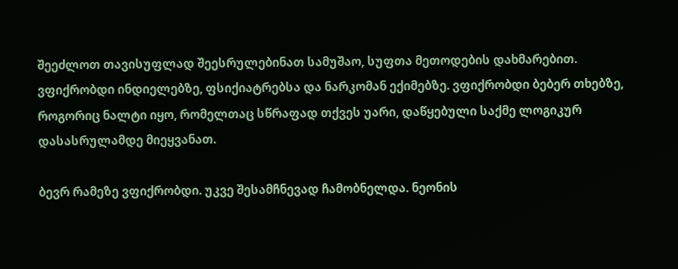შეეძლოთ თავისუფლად შეესრულებინათ სამუშაო, სუფთა მეთოდების დახმარებით. ვფიქრობდი ინდიელებზე, ფსიქიატრებსა და ნარკომან ექიმებზე. ვფიქრობდი ბებერ თხებზე, როგორიც ნალტი იყო, რომელთაც სწრაფად თქვეს უარი, დაწყებული საქმე ლოგიკურ დასასრულამდე მიეყვანათ.

ბევრ რამეზე ვფიქრობდი. უკვე შესამჩნევად ჩამობნელდა. ნეონის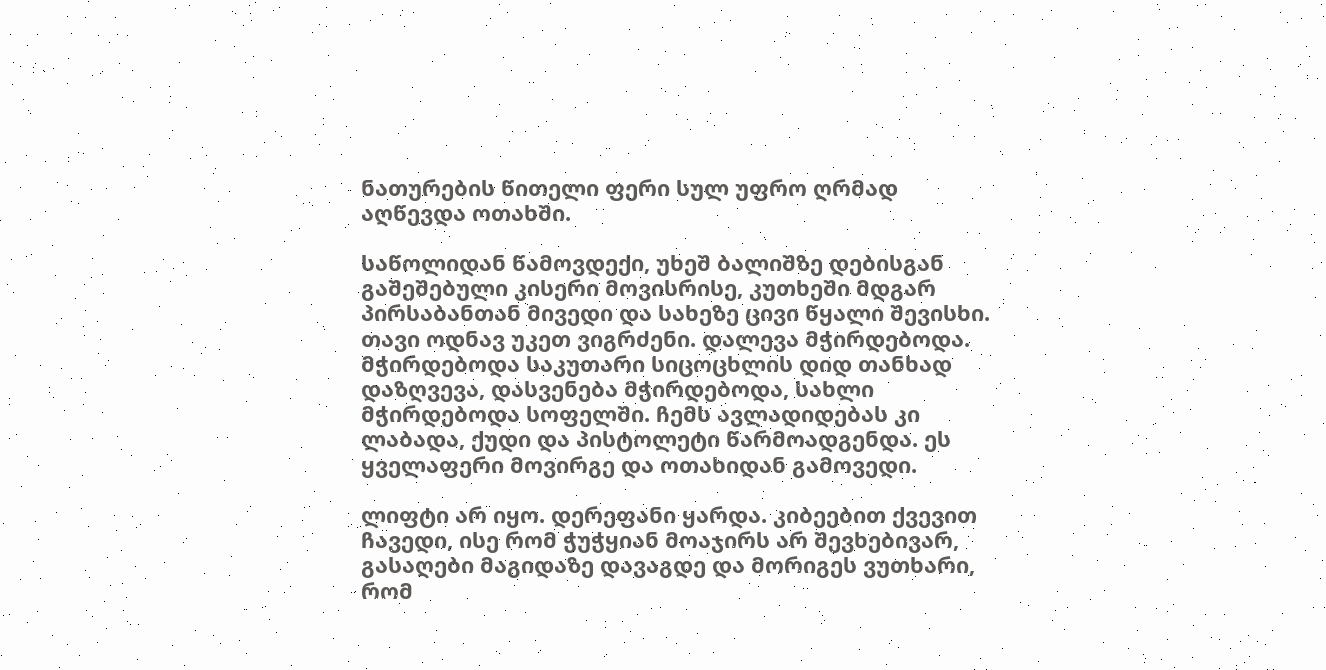ნათურების წითელი ფერი სულ უფრო ღრმად აღწევდა ოთახში.

საწოლიდან წამოვდექი, უხეშ ბალიშზე დებისგან გაშეშებული კისერი მოვისრისე, კუთხეში მდგარ პირსაბანთან მივედი და სახეზე ცივი წყალი შევისხი. თავი ოდნავ უკეთ ვიგრძენი. დალევა მჭირდებოდა. მჭირდებოდა საკუთარი სიცოცხლის დიდ თანხად დაზღვევა, დასვენება მჭირდებოდა, სახლი მჭირდებოდა სოფელში. ჩემს ავლადიდებას კი ლაბადა, ქუდი და პისტოლეტი წარმოადგენდა. ეს ყველაფერი მოვირგე და ოთახიდან გამოვედი.

ლიფტი არ იყო. დერეფანი ყარდა. კიბეებით ქვევით ჩავედი, ისე რომ ჭუჭყიან მოაჯირს არ შევხებივარ, გასაღები მაგიდაზე დავაგდე და მორიგეს ვუთხარი, რომ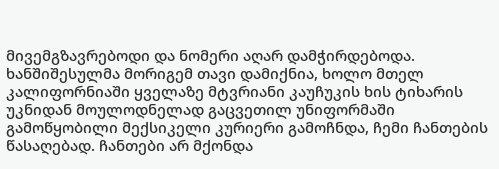მივემგზავრებოდი და ნომერი აღარ დამჭირდებოდა. ხანშიშესულმა მორიგემ თავი დამიქნია, ხოლო მთელ კალიფორნიაში ყველაზე მტვრიანი კაუჩუკის ხის ტიხარის უკნიდან მოულოდნელად გაცვეთილ უნიფორმაში გამოწყობილი მექსიკელი კურიერი გამოჩნდა, ჩემი ჩანთების წასაღებად. ჩანთები არ მქონდა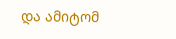და ამიტომ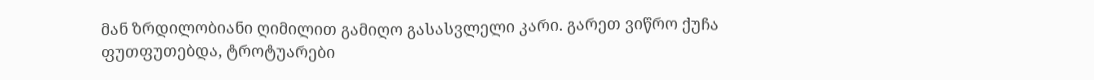მან ზრდილობიანი ღიმილით გამიღო გასასვლელი კარი. გარეთ ვიწრო ქუჩა ფუთფუთებდა, ტროტუარები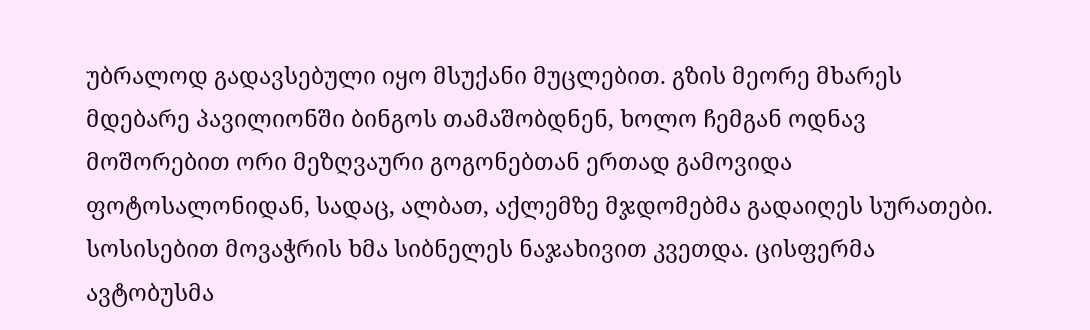უბრალოდ გადავსებული იყო მსუქანი მუცლებით. გზის მეორე მხარეს მდებარე პავილიონში ბინგოს თამაშობდნენ, ხოლო ჩემგან ოდნავ მოშორებით ორი მეზღვაური გოგონებთან ერთად გამოვიდა ფოტოსალონიდან, სადაც, ალბათ, აქლემზე მჯდომებმა გადაიღეს სურათები. სოსისებით მოვაჭრის ხმა სიბნელეს ნაჯახივით კვეთდა. ცისფერმა ავტობუსმა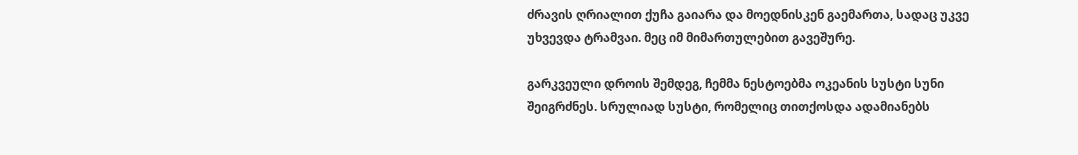ძრავის ღრიალით ქუჩა გაიარა და მოედნისკენ გაემართა, სადაც უკვე უხვევდა ტრამვაი. მეც იმ მიმართულებით გავეშურე.

გარკვეული დროის შემდეგ, ჩემმა ნესტოებმა ოკეანის სუსტი სუნი შეიგრძნეს. სრულიად სუსტი, რომელიც თითქოსდა ადამიანებს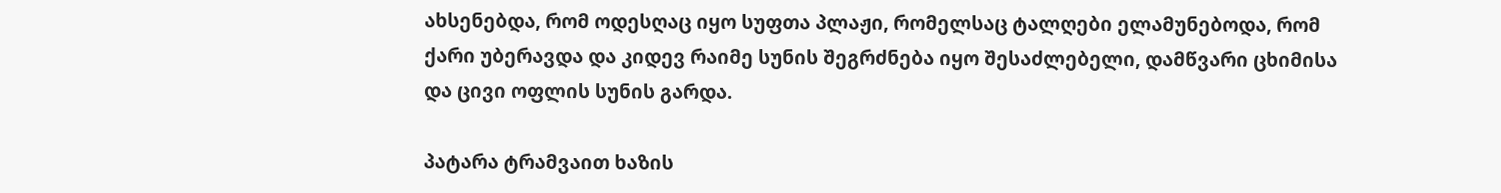ახსენებდა, რომ ოდესღაც იყო სუფთა პლაჟი, რომელსაც ტალღები ელამუნებოდა, რომ ქარი უბერავდა და კიდევ რაიმე სუნის შეგრძნება იყო შესაძლებელი, დამწვარი ცხიმისა და ცივი ოფლის სუნის გარდა.

პატარა ტრამვაით ხაზის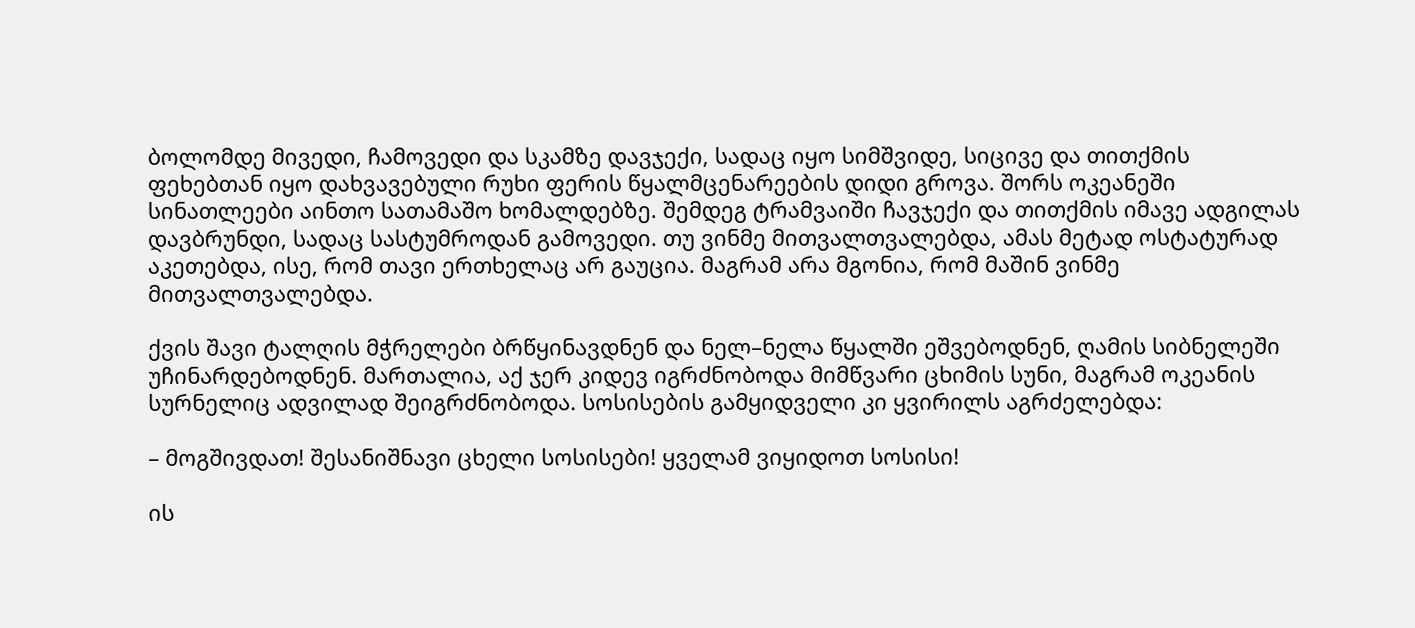ბოლომდე მივედი, ჩამოვედი და სკამზე დავჯექი, სადაც იყო სიმშვიდე, სიცივე და თითქმის ფეხებთან იყო დახვავებული რუხი ფერის წყალმცენარეების დიდი გროვა. შორს ოკეანეში სინათლეები აინთო სათამაშო ხომალდებზე. შემდეგ ტრამვაიში ჩავჯექი და თითქმის იმავე ადგილას დავბრუნდი, სადაც სასტუმროდან გამოვედი. თუ ვინმე მითვალთვალებდა, ამას მეტად ოსტატურად აკეთებდა, ისე, რომ თავი ერთხელაც არ გაუცია. მაგრამ არა მგონია, რომ მაშინ ვინმე მითვალთვალებდა.

ქვის შავი ტალღის მჭრელები ბრწყინავდნენ და ნელ–ნელა წყალში ეშვებოდნენ, ღამის სიბნელეში უჩინარდებოდნენ. მართალია, აქ ჯერ კიდევ იგრძნობოდა მიმწვარი ცხიმის სუნი, მაგრამ ოკეანის სურნელიც ადვილად შეიგრძნობოდა. სოსისების გამყიდველი კი ყვირილს აგრძელებდა:

– მოგშივდათ! შესანიშნავი ცხელი სოსისები! ყველამ ვიყიდოთ სოსისი!

ის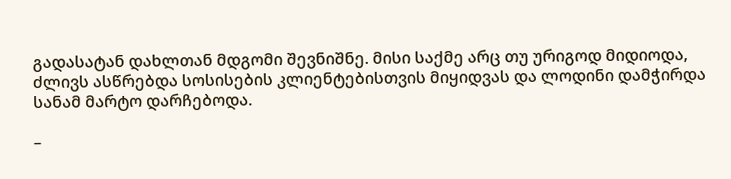გადასატან დახლთან მდგომი შევნიშნე. მისი საქმე არც თუ ურიგოდ მიდიოდა, ძლივს ასწრებდა სოსისების კლიენტებისთვის მიყიდვას და ლოდინი დამჭირდა სანამ მარტო დარჩებოდა.

–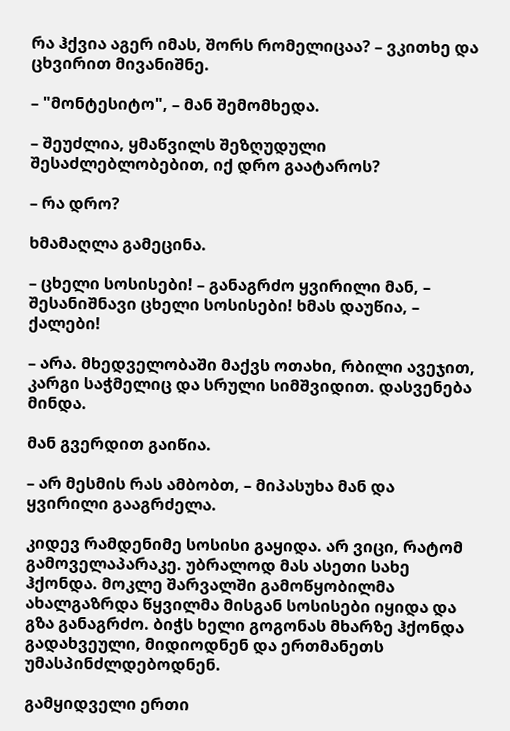რა ჰქვია აგერ იმას, შორს რომელიცაა? – ვკითხე და ცხვირით მივანიშნე.

– "მონტესიტო", – მან შემომხედა.

– შეუძლია, ყმაწვილს შეზღუდული შესაძლებლობებით, იქ დრო გაატაროს?

– რა დრო?

ხმამაღლა გამეცინა.

– ცხელი სოსისები! – განაგრძო ყვირილი მან, – შესანიშნავი ცხელი სოსისები! ხმას დაუწია, – ქალები!

– არა. მხედველობაში მაქვს ოთახი, რბილი ავეჯით, კარგი საჭმელიც და სრული სიმშვიდით. დასვენება მინდა.

მან გვერდით გაიწია.

– არ მესმის რას ამბობთ, – მიპასუხა მან და ყვირილი გააგრძელა.

კიდევ რამდენიმე სოსისი გაყიდა. არ ვიცი, რატომ გამოველაპარაკე. უბრალოდ მას ასეთი სახე ჰქონდა. მოკლე შარვალში გამოწყობილმა ახალგაზრდა წყვილმა მისგან სოსისები იყიდა და გზა განაგრძო. ბიჭს ხელი გოგონას მხარზე ჰქონდა გადახვეული, მიდიოდნენ და ერთმანეთს უმასპინძლდებოდნენ.

გამყიდველი ერთი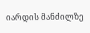იარდის მანძილზე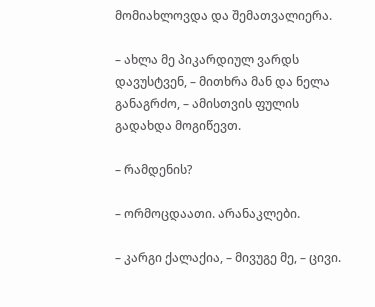მომიახლოვდა და შემათვალიერა.

– ახლა მე პიკარდიულ ვარდს დავუსტვენ, – მითხრა მან და ნელა განაგრძო, – ამისთვის ფულის გადახდა მოგიწევთ.

– რამდენის?

– ორმოცდაათი. არანაკლები.

– კარგი ქალაქია, – მივუგე მე, – ცივი.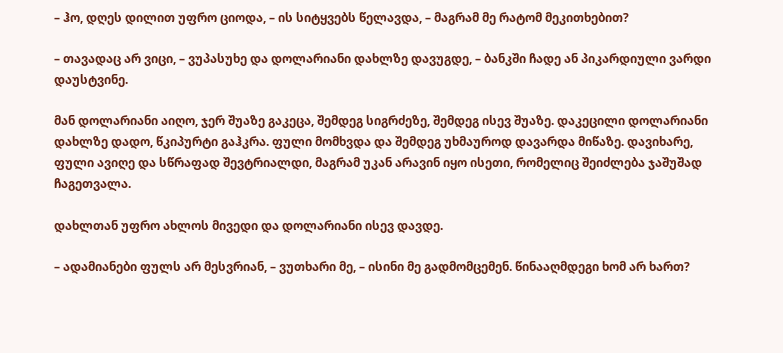– ჰო, დღეს დილით უფრო ციოდა, – ის სიტყვებს წელავდა, – მაგრამ მე რატომ მეკითხებით?

– თავადაც არ ვიცი, – ვუპასუხე და დოლარიანი დახლზე დავუგდე, – ბანკში ჩადე ან პიკარდიული ვარდი დაუსტვინე.

მან დოლარიანი აიღო, ჯერ შუაზე გაკეცა, შემდეგ სიგრძეზე, შემდეგ ისევ შუაზე. დაკეცილი დოლარიანი დახლზე დადო, წკიპურტი გაჰკრა. ფული მომხვდა და შემდეგ უხმაუროდ დავარდა მიწაზე. დავიხარე, ფული ავიღე და სწრაფად შევტრიალდი, მაგრამ უკან არავინ იყო ისეთი, რომელიც შეიძლება ჯაშუშად ჩაგეთვალა.

დახლთან უფრო ახლოს მივედი და დოლარიანი ისევ დავდე.

– ადამიანები ფულს არ მესვრიან, – ვუთხარი მე, – ისინი მე გადმომცემენ. წინააღმდეგი ხომ არ ხართ?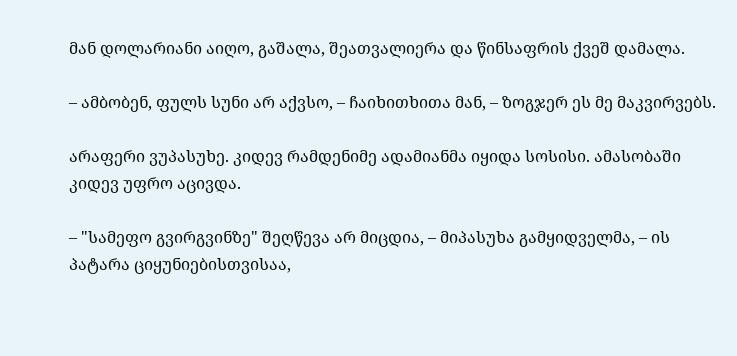მან დოლარიანი აიღო, გაშალა, შეათვალიერა და წინსაფრის ქვეშ დამალა.

– ამბობენ, ფულს სუნი არ აქვსო, – ჩაიხითხითა მან, – ზოგჯერ ეს მე მაკვირვებს.

არაფერი ვუპასუხე. კიდევ რამდენიმე ადამიანმა იყიდა სოსისი. ამასობაში კიდევ უფრო აცივდა.

– "სამეფო გვირგვინზე" შეღწევა არ მიცდია, – მიპასუხა გამყიდველმა, – ის პატარა ციყუნიებისთვისაა,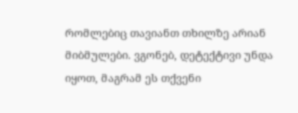რომლებიც თავიანთ თხილზე არიან მიბმულები. ვგონებ, დეტექტივი უნდა იყოთ, მაგრამ ეს თქვენი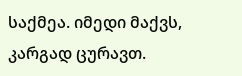საქმეა. იმედი მაქვს, კარგად ცურავთ.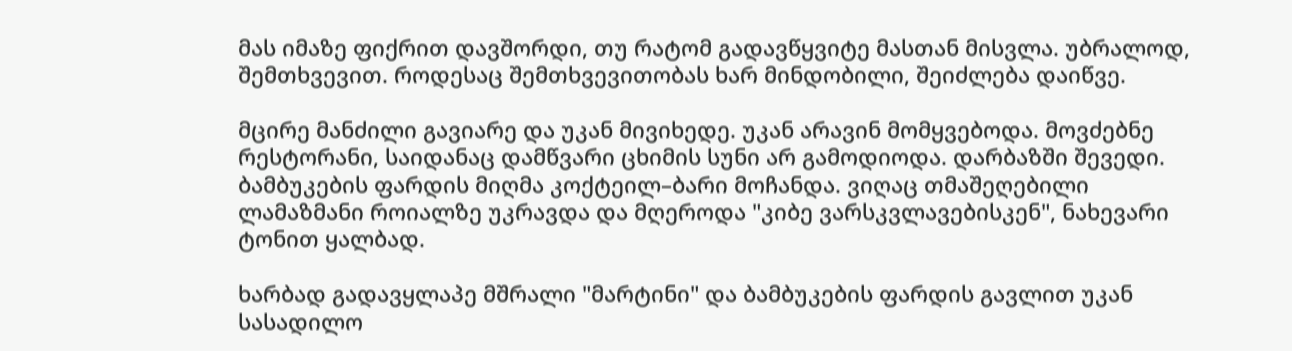მას იმაზე ფიქრით დავშორდი, თუ რატომ გადავწყვიტე მასთან მისვლა. უბრალოდ, შემთხვევით. როდესაც შემთხვევითობას ხარ მინდობილი, შეიძლება დაიწვე.

მცირე მანძილი გავიარე და უკან მივიხედე. უკან არავინ მომყვებოდა. მოვძებნე რესტორანი, საიდანაც დამწვარი ცხიმის სუნი არ გამოდიოდა. დარბაზში შევედი. ბამბუკების ფარდის მიღმა კოქტეილ–ბარი მოჩანდა. ვიღაც თმაშეღებილი ლამაზმანი როიალზე უკრავდა და მღეროდა "კიბე ვარსკვლავებისკენ", ნახევარი ტონით ყალბად.

ხარბად გადავყლაპე მშრალი "მარტინი" და ბამბუკების ფარდის გავლით უკან სასადილო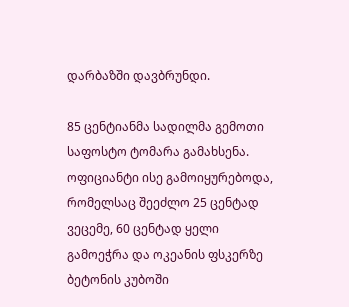დარბაზში დავბრუნდი.

85 ცენტიანმა სადილმა გემოთი საფოსტო ტომარა გამახსენა. ოფიციანტი ისე გამოიყურებოდა, რომელსაც შეეძლო 25 ცენტად ვეცემე, 60 ცენტად ყელი გამოეჭრა და ოკეანის ფსკერზე ბეტონის კუბოში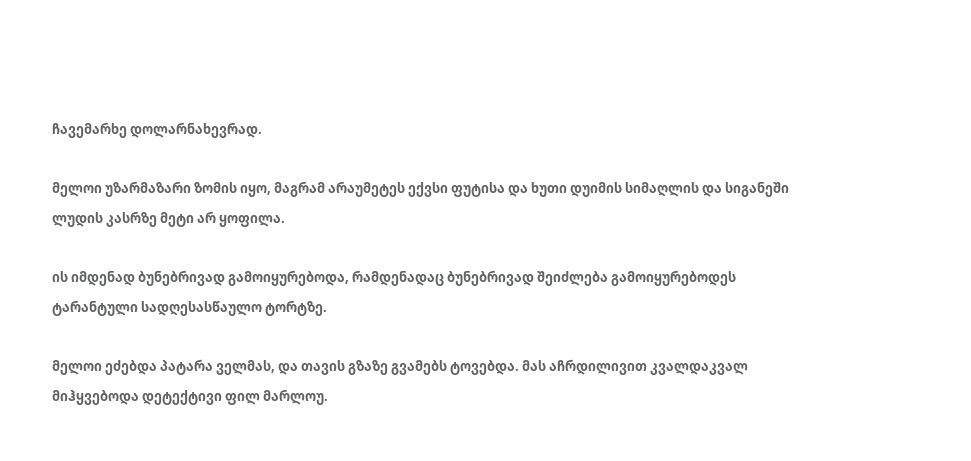ჩავემარხე დოლარნახევრად.

მელოი უზარმაზარი ზომის იყო, მაგრამ არაუმეტეს ექვსი ფუტისა და ხუთი დუიმის სიმაღლის და სიგანეში ლუდის კასრზე მეტი არ ყოფილა.

ის იმდენად ბუნებრივად გამოიყურებოდა, რამდენადაც ბუნებრივად შეიძლება გამოიყურებოდეს ტარანტული სადღესასწაულო ტორტზე.

მელოი ეძებდა პატარა ველმას, და თავის გზაზე გვამებს ტოვებდა. მას აჩრდილივით კვალდაკვალ მიჰყვებოდა დეტექტივი ფილ მარლოუ.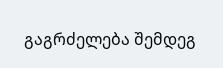გაგრძელება შემდეგ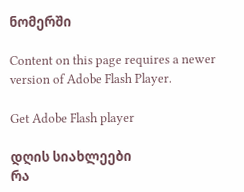ნომერში

Content on this page requires a newer version of Adobe Flash Player.

Get Adobe Flash player

დღის სიახლეები
რა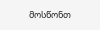მოსწონთ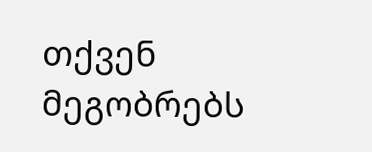თქვენ მეგობრებს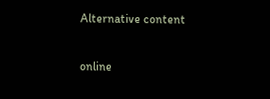Alternative content

online